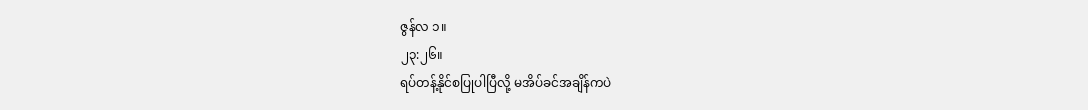ဇွန်လ ၁။
၂၃:၂၆။
ရပ်တန့်နိုင်စပြုပါပြီလို့ မအိပ်ခင်အချိန်ကပဲ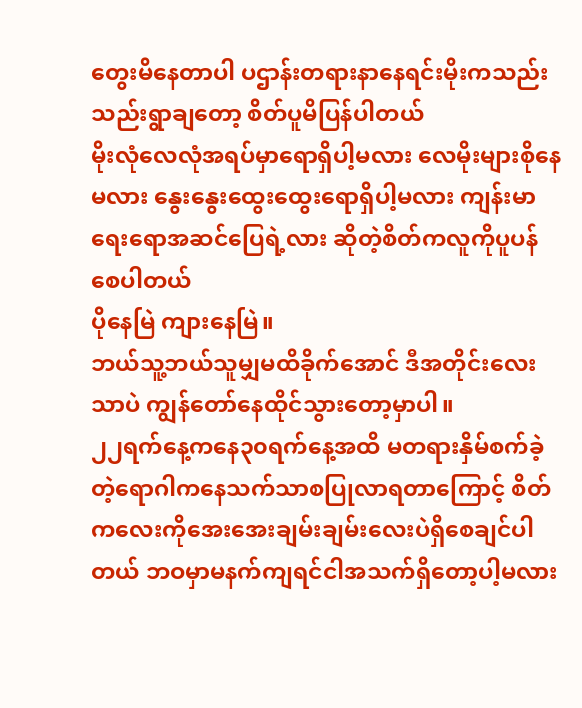တွေးမိနေတာပါ ပဌာန်းတရားနာနေရင်းမိုးကသည်းသည်းရွာချတော့ စိတ်ပူမိပြန်ပါတယ်
မိုးလုံလေလုံအရပ်မှာရောရှိပါ့မလား လေမိုးများစိုနေမလား နွေးနွေးထွေးထွေးရောရှိပါ့မလား ကျန်းမာရေးရောအဆင်ပြေရဲ့လား ဆိုတဲ့စိတ်ကလူကိုပူပန်စေပါတယ်
ပိုနေမြဲ ကျားနေမြဲ။
ဘယ်သူ့ဘယ်သူမျှမထိခိုက်အောင် ဒီအတိုင်းလေးသာပဲ ကျွန်တော်နေထိုင်သွားတော့မှာပါ။
၂၂ရက်နေ့ကနေ၃၀ရက်နေ့အထိ မတရားနှိမ်စက်ခဲ့တဲ့ရောဂါကနေသက်သာစပြုလာရတာကြောင့် စိတ်ကလေးကိုအေးအေးချမ်းချမ်းလေးပဲရှိစေချင်ပါတယ် ဘဝမှာမနက်ကျရင်ငါအသက်ရှိတော့ပါ့မလား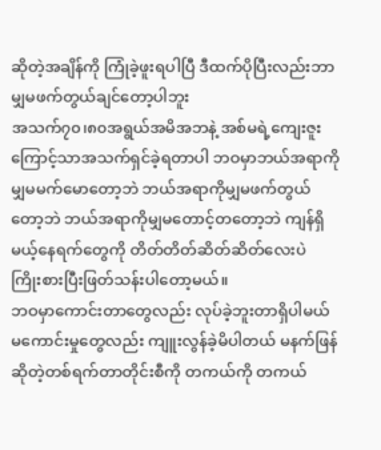ဆိုတဲ့အချိန်ကို ကြုံခဲ့ဖူးရပါပြီ ဒီထက်ပိုပြီးလည်းဘာမျှမဖက်တွယ်ချင်တော့ပါဘူး
အသက်၇၀၊၈၀အရွယ်အမိအဘနဲ့ အစ်မရဲ့ကျေးဇူးကြောင့်သာအသက်ရှင်ခဲ့ရတာပါ ဘဝမှာဘယ်အရာကိုမျှမမက်မောတော့ဘဲ ဘယ်အရာကိုမျှမဖက်တွယ်တော့ဘဲ ဘယ်အရာကိုမျှမတောင့်တတော့ဘဲ ကျန်ရှိမယ့်နေရက်တွေကို တိတ်တိတ်ဆိတ်ဆိတ်လေးပဲ ကြိုးစားပြီးဖြတ်သန်းပါတော့မယ်။
ဘဝမှာကောင်းတာတွေလည်း လုပ်ခဲ့ဘူးတာရှိပါမယ် မကောင်းမှုတွေလည်း ကျူးလွန်ခဲ့မိပါတယ် မနက်ဖြန်ဆိုတဲ့တစ်ရက်တာတိုင်းစီကို တကယ်ကို တကယ်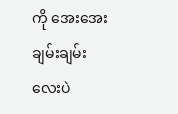ကို အေးအေးချမ်းချမ်းလေးပဲ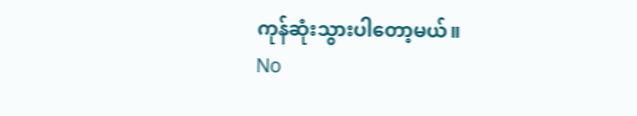ကုန်ဆုံးသွားပါတော့မယ်။
No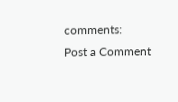comments:
Post a Comment